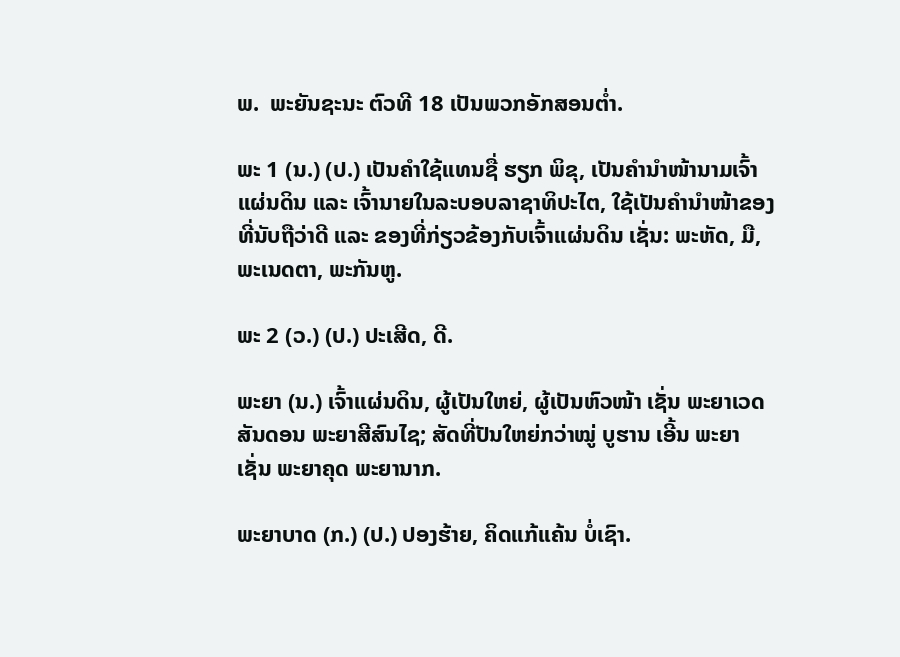ພ.  ພະຍັນຊະນະ ຕົວທີ 18 ເປັນພວກອັກສອນຕ່ຳ.

ພະ 1 (ນ.) (ປ.) ເປັນຄຳໃຊ້ແທນຊື່ ຮຽກ ພິຂຸ, ເປັນຄຳນໍາໜ້ານາມເຈົ້າແຜ່ນດິນ ແລະ ເຈົ້ານາຍໃນລະບອບລາຊາທິປະໄຕ, ໃຊ້ເປັນຄຳນໍາໜ້າຂອງທີ່ນັບຖືວ່າດີ ແລະ ຂອງທີ່ກ່ຽວຂ້ອງກັບເຈົ້າແຜ່ນດິນ ເຊັ່ນ: ພະຫັດ, ມື, ພະເນດຕາ, ພະກັນຫູ.

ພະ 2 (ວ.) (ປ.) ປະເສີດ, ດີ.

ພະຍາ (ນ.) ເຈົ້າແຜ່ນດິນ, ຜູ້ເປັນໃຫຍ່, ຜູ້ເປັນຫົວໜ້າ ເຊັ່ນ ພະຍາເວດສັນດອນ ພະຍາສີສົນໄຊ; ສັດທີ່ປັນໃຫຍ່ກວ່າໝູ່ ບູຮານ ເອີ້ນ ພະຍາ ເຊັ່ນ ພະຍາຄຸດ ພະຍານາກ.

ພະຍາບາດ (ກ.) (ປ.) ປອງຮ້າຍ, ຄິດແກ້ແຄ້ນ ບໍ່ເຊົາ.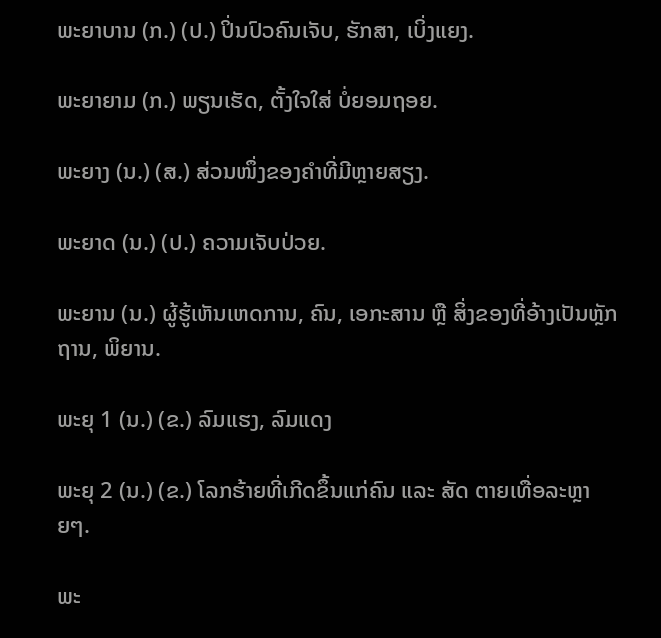ພະຍາບານ (ກ.) (ປ.) ປິ່ນປົວຄົນເຈັບ, ຮັກສາ, ເບິ່ງແຍງ.

ພະຍາຍາມ (ກ.) ພຽນເຮັດ, ຕັ້ງໃຈໃສ່ ບໍ່ຍອມຖອຍ.

ພະຍາງ (ນ.) (ສ.) ສ່ວນໜຶ່ງຂອງຄຳທີ່ມີຫຼາຍສຽງ.

ພະຍາດ (ນ.) (ປ.) ຄວາມເຈັບປ່ວຍ.

ພະຍານ (ນ.) ຜູ້ຮູ້ເຫັນເຫດການ, ຄົນ, ເອກະສານ ຫຼື ສິ່ງຂອງທີ່ອ້າງເປັນຫຼັກ ຖານ, ພິຍານ.

ພະຍຸ 1 (ນ.) (ຂ.) ລົມແຮງ, ລົມແດງ

ພະຍຸ 2 (ນ.) (ຂ.) ໂລກຮ້າຍທີ່ເກີດຂຶ້ນແກ່ຄົນ ແລະ ສັດ ຕາຍເທື່ອລະຫຼາຍໆ.

ພະ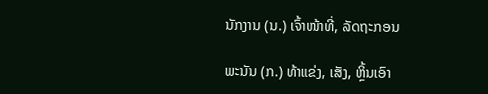ນັກງານ (ນ.) ເຈົ້າໜ້າທີ່, ລັດຖະກອນ

ພະນັນ (ກ.) ທ້າແຂ່ງ, ເສັງ, ຫຼິ້ນເອົາ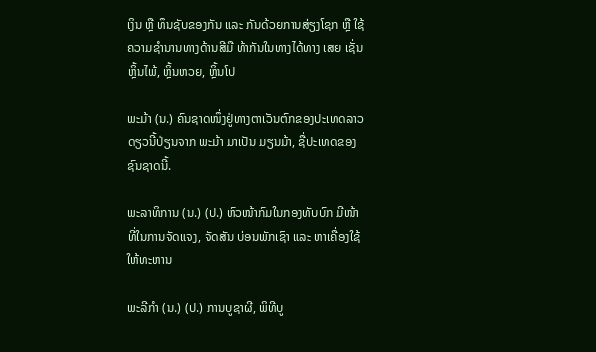ເງິນ ຫຼື ທຶນຊັບຂອງກັນ ແລະ ກັນດ້ວຍການສ່ຽງໂຊກ ຫຼື ໃຊ້ຄວາມຊໍານານທາງດ້ານສີມື ທ້າກັນໃນທາງໄດ້ທາງ ເສຍ ເຊັ່ນ ຫຼິ້ນໄພ້, ຫຼິ້ນຫວຍ, ຫຼິ້ນໂປ

ພະມ້າ (ນ.) ຄົນຊາດໜຶ່ງຢູ່ທາງຕາເວັນຕົກຂອງປະເທດລາວ ດຽວນີ້ປ່ຽນຈາກ ພະມ້າ ມາເປັນ ມຽນມ້າ, ຊື່ປະເທດຂອງຊົນຊາດນີ້.

ພະລາທິການ (ນ.) (ປ.) ຫົວໜ້າກົມໃນກອງທັບບົກ ມີໜ້າທີ່ໃນການຈັດແຈງ, ຈັດສັນ ບ່ອນພັກເຊົາ ແລະ ຫາເຄື່ອງໃຊ້ໃຫ້ທະຫານ

ພະລີກໍາ (ນ.) (ປ.) ການບູຊາຜີ, ພິທີບູ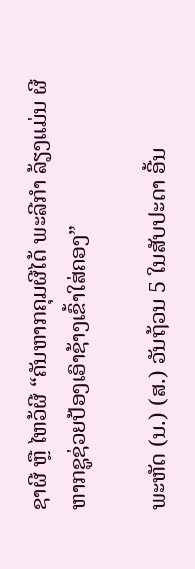ຊາຜີ ຫຼື ໄຫວ້ຜີ “ຄັນຫາກຄຸມຜີໄດ້ ພະລີກໍາ ລ້ຽງແມ່ນ ຜີຫາກຊູຊ່ວຍປ້ອງເອົາຊ້າງເຂົ້າໃສ່ຄອງ”

ພະຫັດ (ນ.) (ສ.) ວັນຖ້ວນ 5 ໃນສັບປະດາ ອີ້ນ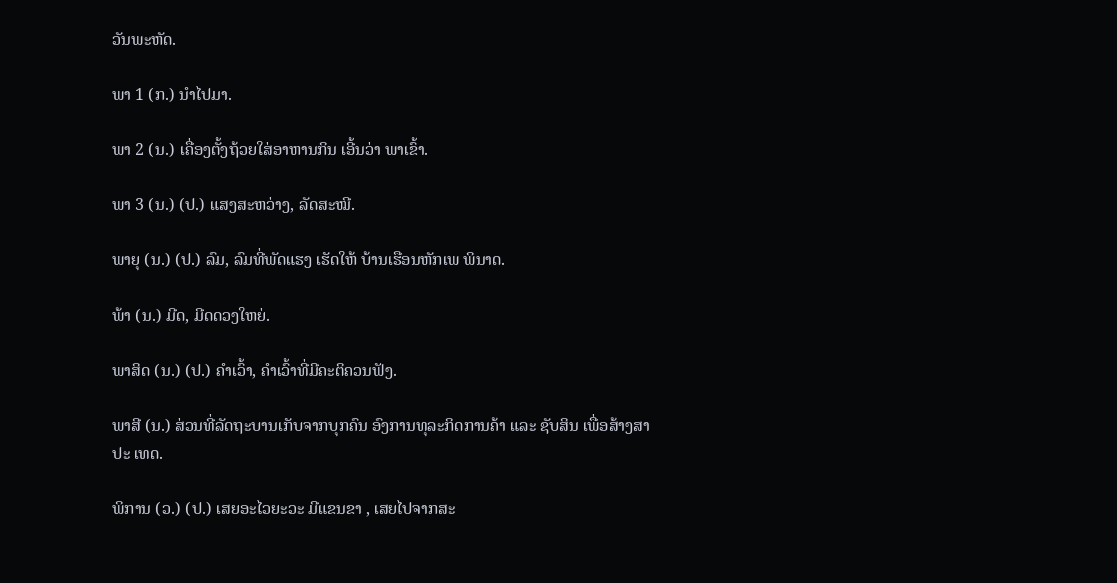ວັນພະຫັດ.

ພາ 1 (ກ.) ນໍາໄປມາ.

ພາ 2 (ນ.) ເຄື່ອງຕັ້ງຖ້ວຍໃສ່ອາຫານກິນ ເອີ້ນວ່າ ພາເຂົ້າ.

ພາ 3 (ນ.) (ປ.) ແສງສະຫວ່າງ, ລັດສະໝີ.

ພາຍຸ (ນ.) (ປ.) ລົມ, ລົມທີ່ພັດແຮງ ເຮັດໃຫ້ ບ້ານເຮືອນຫັກເພ ພິນາດ.

ພ້າ (ນ.) ມີດ, ມີດດວງໃຫຍ່.

ພາສິດ (ນ.) (ປ.) ຄຳເວົ້າ, ຄຳເວົ້າທີ່ມີຄະຕິຄວນຟັງ.

ພາສີ (ນ.) ສ່ວນທີ່ລັດຖະບານເກັບຈາກບຸກຄົນ ອົງການທຸລະກິດການຄ້າ ແລະ ຊັບສິນ ເພື່ອສ້າງສາປະ ເທດ.

ພິການ (ວ.) (ປ.) ເສຍອະໄວຍະວະ ມີແຂນຂາ , ເສຍໄປຈາກສະ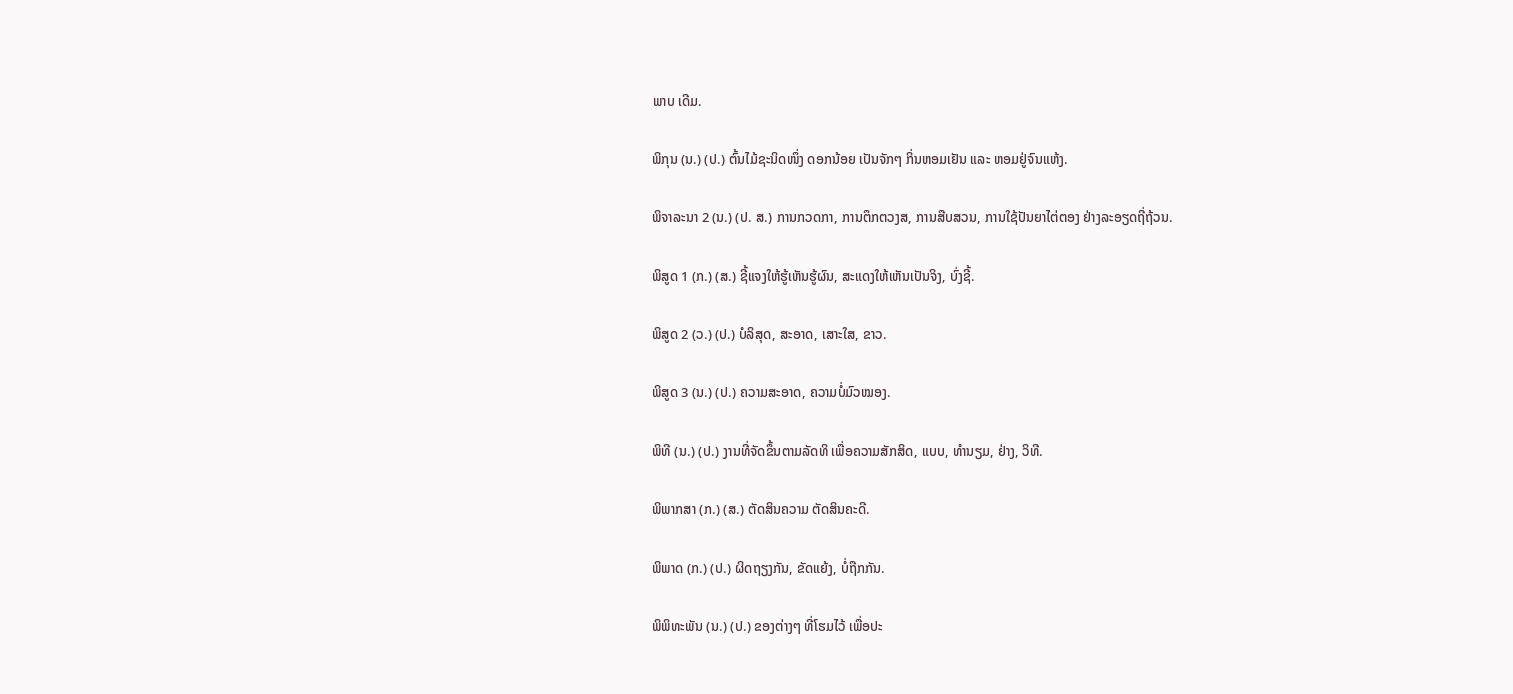ພາບ ເດີມ.

ພິກຸນ (ນ.) (ປ.) ຕົ້ນໄມ້ຊະນິດໜຶ່ງ ດອກນ້ອຍ ເປັນຈັກໆ ກິ່ນຫອມເຢັນ ແລະ ຫອມຢູ່ຈົນແຫ້ງ.

ພິຈາລະນາ 2 (ນ.) (ປ. ສ.) ການກວດກາ, ການຕຶກຕວງສ, ການສືບສວນ, ການໃຊ້ປັນຍາໄຕ່ຕອງ ຢ່າງລະອຽດຖີ່ຖ້ວນ.

ພິສູດ 1 (ກ.) (ສ.) ຊີ້ແຈງໃຫ້ຮູ້ເຫັນຮູ້ຜົນ, ສະແດງໃຫ້ເຫັນເປັນຈິງ, ບົ່ງຊີ້.

ພິສູດ 2 (ວ.) (ປ.) ບໍລິສຸດ, ສະອາດ, ເສາະໃສ, ຂາວ.

ພິສູດ 3 (ນ.) (ປ.) ຄວາມສະອາດ, ຄວາມບໍ່ມົວໝອງ.

ພິທີ (ນ.) (ປ.) ງານທີ່ຈັດຂຶ້ນຕາມລັດທິ ເພື່ອຄວາມສັກສິດ, ແບບ, ທໍານຽມ, ຢ່າງ, ວິທີ.

ພິພາກສາ (ກ.) (ສ.) ຕັດສິນຄວາມ ຕັດສິນຄະດີ.

ພິພາດ (ກ.) (ປ.) ຜິດຖຽງກັນ, ຂັດແຍ້ງ, ບໍ່ຖືກກັນ.

ພິພິທະພັນ (ນ.) (ປ.) ຂອງຕ່າງໆ ທີ່ໂຮມໄວ້ ເພື່ອປະ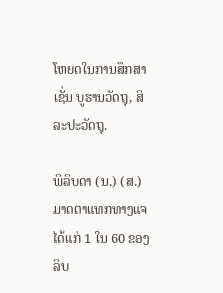ໂຫຍດໃນການສຶກສາ ເຊັ່ນ ບູຮານວັດຖຸ, ສິລະປະວັດຖຸ.

ພິລິບດາ (ນ.) (ສ.) ມາດຕາແທກທາງແຈໄດ້ແກ່ 1 ໃນ 60 ຂອງລິບ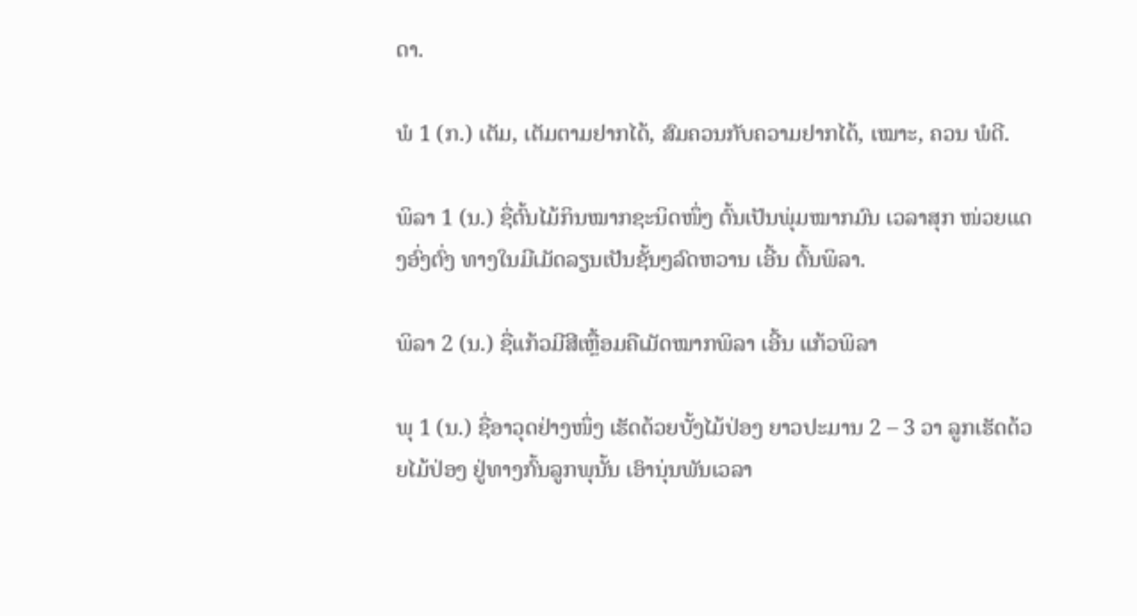ດາ.

ພໍ 1 (ກ.) ເຕັມ, ເຕັມຕາມຢາກໄດ້, ສົມຄວນກັບຄວາມຢາກໄດ້, ເໝາະ, ຄວນ ພໍດີ.

ພິລາ 1 (ນ.) ຊື່ຕົ້ນໄມ້ກິນໝາກຊະນິດໜຶ່ງ ຕົ້ນເປັນພຸ່ມໝາກມົນ ເວລາສຸກ ໜ່ວຍແດງອົ່ງຕົ່ງ ທາງໃນມີເມັດລຽນເປັນຊັ້ນໆລົດຫວານ ເອີ້ນ ຕົ້ນພິລາ.

ພິລາ 2 (ນ.) ຊື່ແກ້ວມີສີເຫຼື້ອມຄືເມັດໝາກພິລາ ເອີ້ນ ແກ້ວພິລາ

ພຸ 1 (ນ.) ຊື່ອາວຸດຢ່າງໜຶ່ງ ເຮັດດ້ວຍບັ້ງໄມ້ປ່ອງ ຍາວປະມານ 2 – 3 ວາ ລູກເຮັດດ້ວຍໄມ້ປ່ອງ ຢູ່ທາງກົ້ນລູກພຸນັ້ນ ເອົານຸ່ນພັນເວລາ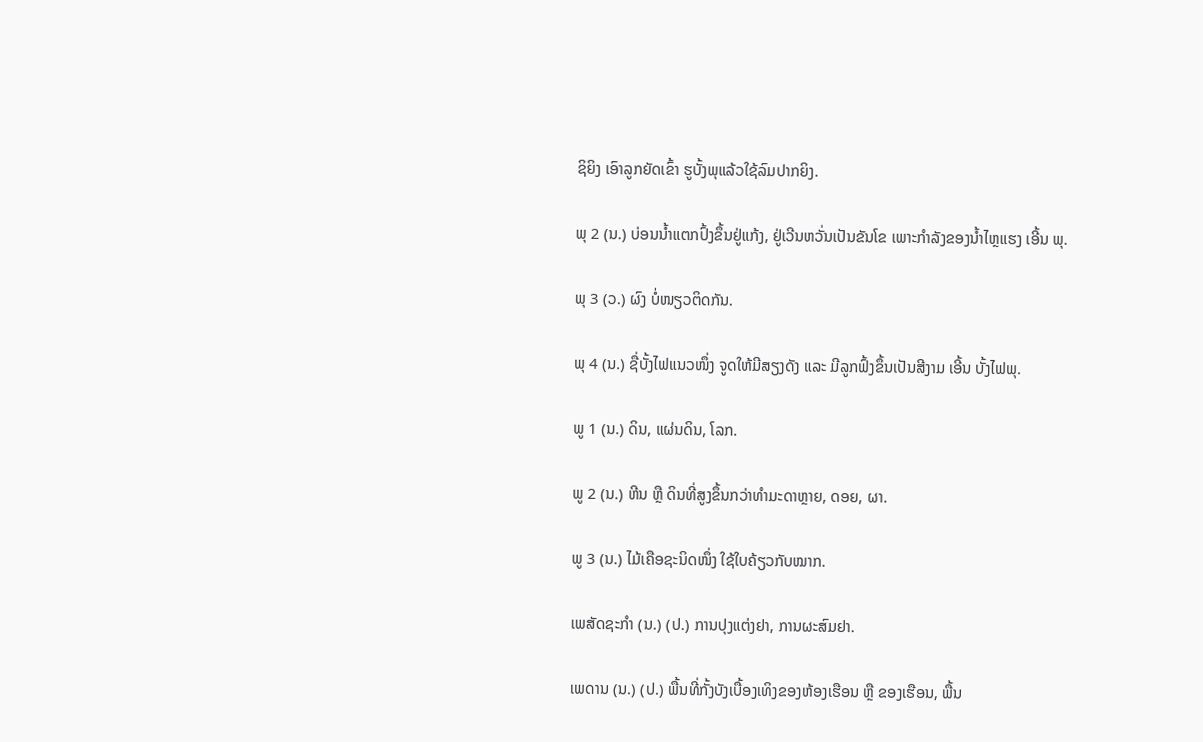ຊິຍິງ ເອົາລູກຍັດເຂົ້າ ຮູບັ້ງພຸແລ້ວໃຊ້ລົມປາກຍິງ.

ພຸ 2 (ນ.) ບ່ອນນໍ້າແຕກປົ້ງຂຶ້ນຢູ່ແກ້ງ, ຢູ່ເວີນຫວັ່ນເປັນຂັນໂຂ ເພາະກໍາລັງຂອງນໍ້າໄຫຼແຮງ ເອີ້ນ ພຸ.

ພຸ 3 (ວ.) ຜົງ ບໍ່ໜຽວຕິດກັນ.

ພຸ 4 (ນ.) ຊື່ບັ້ງໄຟແນວໜຶ່ງ ຈູດໃຫ້ມີສຽງດັງ ແລະ ມີລູກຟົ້ງຂຶ້ນເປັນສີງາມ ເອີ້ນ ບັ້ງໄຟພຸ.

ພູ 1 (ນ.) ດິນ, ແຜ່ນດິນ, ໂລກ.

ພູ 2 (ນ.) ຫີນ ຫຼື ດິນທີ່ສູງຂຶ້ນກວ່າທໍາມະດາຫຼາຍ, ດອຍ, ຜາ.

ພູ 3 (ນ.) ໄມ້ເຄືອຊະນິດໜຶ່ງ ໃຊ້ໃບຄ້ຽວກັບໝາກ.

ເພສັດຊະກໍາ (ນ.) (ປ.) ການປຸງແຕ່ງຢາ, ການຜະສົມຢາ.

ເພດານ (ນ.) (ປ.) ພື້ນທີ່ກັ້ງບັງເບື້ອງເທິງຂອງຫ້ອງເຮືອນ ຫຼື ຂອງເຮືອນ, ພື້ນ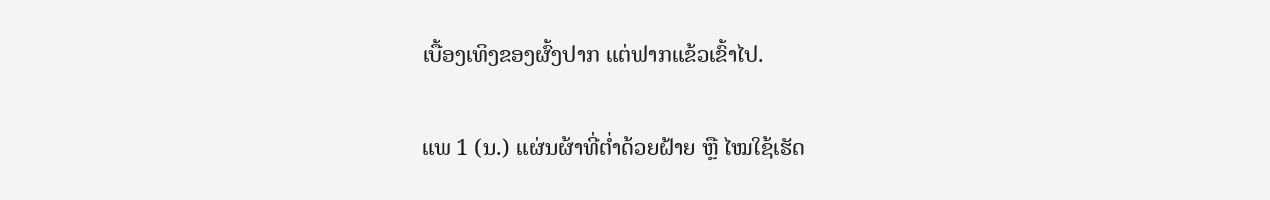ເບື້ອງເທິງຂອງຜົ້ງປາກ ແຕ່ຟາກແຂ້ວເຂົ້າໄປ.

ແພ 1 (ນ.) ແຜ່ນຜ້າທີ່ຕ່ຳດ້ວຍຝ້າຍ ຫຼື ໄໝໃຊ້ເຮັດ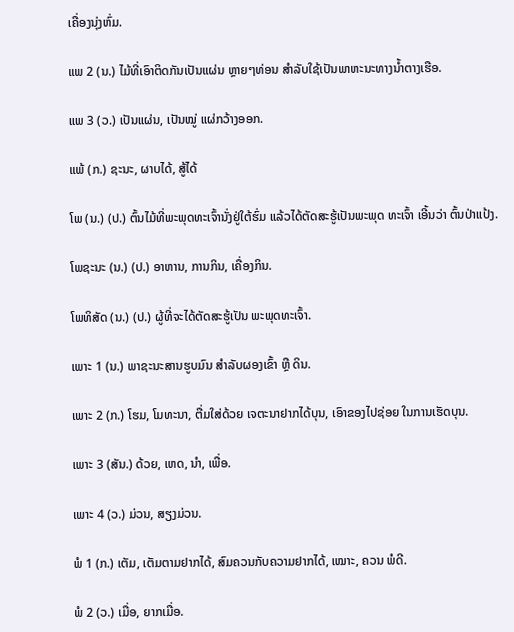ເຄື່ອງນຸ່ງຫົ່ມ.

ແພ 2 (ນ.) ໄມ້ທີ່ເອົາຕິດກັນເປັນແຜ່ນ ຫຼາຍໆທ່ອນ ສໍາລັບໃຊ້ເປັນພາຫະນະທາງນໍ້າຕາງເຮືອ.

ແພ 3 (ວ.) ເປັນແຜ່ນ, ເປັນໝູ່ ແຜ່ກວ້າງອອກ.

ແພ້ (ກ.) ຊະນະ, ຜາບໄດ້, ສູ້ໄດ້

ໂພ (ນ.) (ປ.) ຕົ້ນໄມ້ທີ່ພະພຸດທະເຈົ້ານັ່ງຢູ່ໃຕ້ຮົ່ມ ແລ້ວໄດ້ຕັດສະຮູ້ເປັນພະພຸດ ທະເຈົ້າ ເອີ້ນວ່າ ຕົ້ນປ່າແປ້ງ.

ໂພຊະນະ (ນ.) (ປ.) ອາຫານ, ການກິນ, ເຄື່ອງກິນ.

ໂພທິສັດ (ນ.) (ປ.) ຜູ້ທີ່ຈະໄດ້ຕັດສະຮູ້ເປັນ ພະພຸດທະເຈົ້າ.

ເພາະ 1 (ນ.) ພາຊະນະສານຮູບມົນ ສໍາລັບຜອງເຂົ້າ ຫຼື ດິນ.

ເພາະ 2 (ກ.) ໂຮມ, ໂມທະນາ, ຕື່ມໃສ່ດ້ວຍ ເຈຕະນາຢາກໄດ້ບຸນ, ເອົາຂອງໄປຊ່ອຍ ໃນການເຮັດບຸນ.

ເພາະ 3 (ສັນ.) ດ້ວຍ, ເຫດ, ນໍາ, ເພື່ອ.

ເພາະ 4 (ວ.) ມ່ວນ, ສຽງມ່ວນ.

ພໍ 1 (ກ.) ເຕັມ, ເຕັມຕາມຢາກໄດ້, ສົມຄວນກັບຄວາມຢາກໄດ້, ເໝາະ, ຄວນ ພໍດີ.

ພໍ 2 (ວ.) ເມື່ອ, ຍາກເມື່ອ.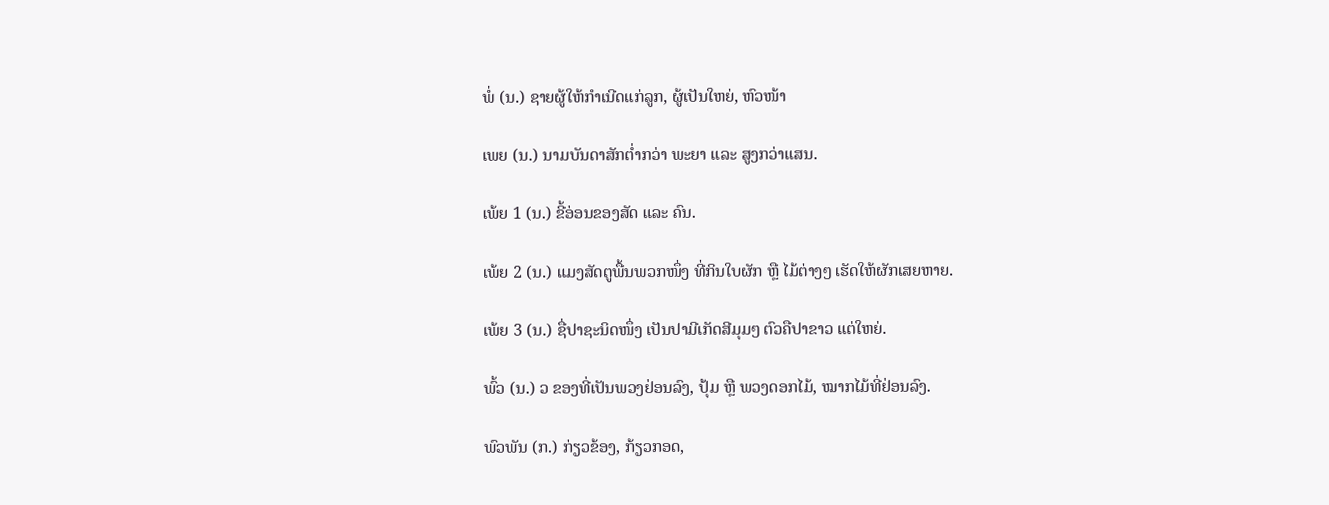ພໍ່ (ນ.) ຊາຍຜູ້ໃຫ້ກໍາເນີດແກ່ລູກ, ຜູ້ເປັນໃຫຍ່, ຫົວໜ້າ

ເພຍ (ນ.) ນາມບັນດາສັກຕ່ຳກວ່າ ພະຍາ ແລະ ສູງກວ່າແສນ.

ເພ້ຍ 1 (ນ.) ຂີ້ອ່ອນຂອງສັດ ແລະ ຄົນ.

ເພ້ຍ 2 (ນ.) ແມງສັດຕູພື້ນພວກໜຶ່ງ ທີ່ກິນໃບຜັກ ຫຼື ໄມ້ຕ່າງໆ ເຮັດໃຫ້ຜັກເສຍຫາຍ.

ເພ້ຍ 3 (ນ.) ຊື່ປາຊະນິດໜຶ່ງ ເປັນປາມີເກັດສີມຸມໆ ຕົວຄືປາຂາວ ແຕ່ໃຫຍ່.

ພົ້ວ (ນ.) ວ ຂອງທີ່ເປັນພວງຢ່ອນລົງ, ປຸ້ມ ຫຼື ພວງດອກໄມ້, ໝາກໄມ້ທີ່ຢ່ອນລົງ.

ພົວພັນ (ກ.) ກ່ຽວຂ້ອງ, ກ້ຽວກອດ,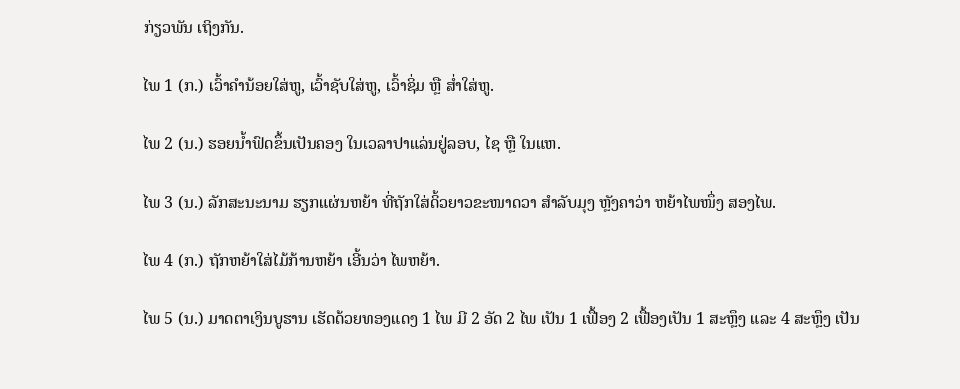ກ່ຽວພັນ ເຖິງກັນ.

ໄພ 1 (ກ.) ເວົ້າຄຳນ້ອຍໃສ່ຫູ, ເວົ້າຊັບໃສ່ຫູ, ເວົ້າຊິ່ມ ຫຼື ສ່ຳໃສ່ຫູ.

ໄພ 2 (ນ.) ຮອຍນໍ້າຟົດຂຶ້ນເປັນຄອງ ໃນເວລາປາແລ່ນຢູ່ລອບ, ໄຊ ຫຼື ໃນແຫ.

ໄພ 3 (ນ.) ລັກສະນະນາມ ຮຽກແຜ່ນຫຍ້າ ທີ່ຖັກໃສ່ດິ້ວຍາວຂະໜາດວາ ສໍາລັບມຸງ ຫຼັງຄາວ່າ ຫຍ້າໄພໜຶ່ງ ສອງໄພ.

ໄພ 4 (ກ.) ຖັກຫຍ້າໃສ່ໄມ້ກ້ານຫຍ້າ ເອີ້ນວ່າ ໄພຫຍ້າ.

ໄພ 5 (ນ.) ມາດຕາເງິນບູຮານ ເຮັດດ້ວຍທອງແດງ 1 ໄພ ມີ 2 ອັດ 2 ໄພ ເປັນ 1 ເຟື້ອງ 2 ເຟື້ອງເປັນ 1 ສະຫຼຶງ ແລະ 4 ສະຫຼຶງ ເປັນ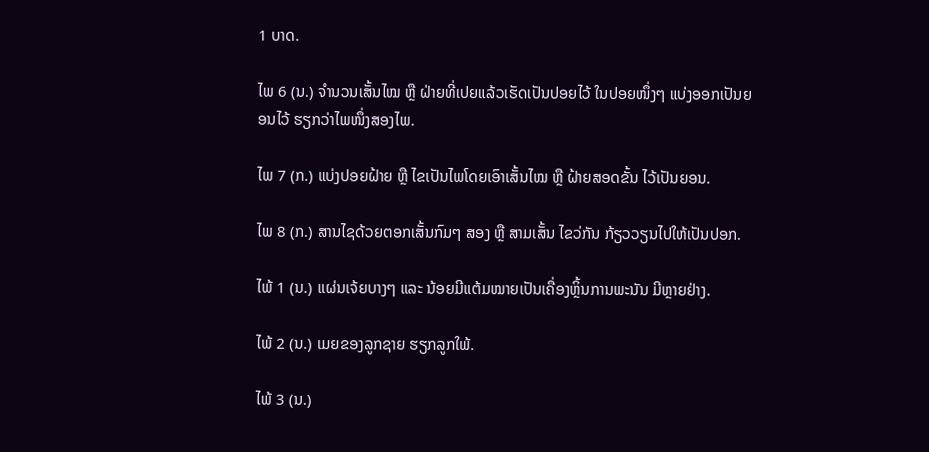1 ບາດ.

ໄພ 6 (ນ.) ຈໍານວນເສັ້ນໄໝ ຫຼື ຝ່າຍທີ່ເປຍແລ້ວເຮັດເປັນປອຍໄວ້ ໃນປອຍໜຶ່ງໆ ແບ່ງອອກເປັນຍອນໄວ້ ຮຽກວ່າໄພໜຶ່ງສອງໄພ.

ໄພ 7 (ກ.) ແບ່ງປອຍຝ້າຍ ຫຼື ໄຂເປັນໄພໂດຍເອົາເສັ້ນໄໝ ຫຼື ຝ້າຍສອດຂັ້ນ ໄວ້ເປັນຍອນ.

ໄພ 8 (ກ.) ສານໄຊດ້ວຍຕອກເສັ້ນກົມໆ ສອງ ຫຼື ສາມເສັ້ນ ໄຂວ່ກັນ ກ້ຽວວຽນໄປໃຫ້ເປັນປອກ.

ໄພ້ 1 (ນ.) ແຜ່ນເຈ້ຍບາງໆ ແລະ ນ້ອຍມີແຕ້ມໝາຍເປັນເຄື່ອງຫຼິ້ນການພະນັນ ມີຫຼາຍຢ່າງ.

ໄພ້ 2 (ນ.) ເມຍຂອງລູກຊາຍ ຮຽກລູກໃພ້.

ໄພ້ 3 (ນ.)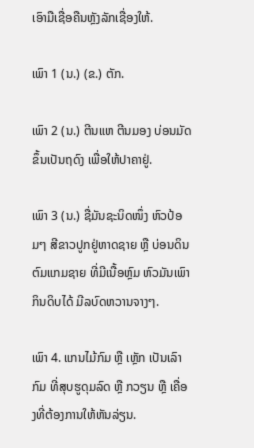ເອົາມືເຊື່ອຄືນຫຼັງລັກເຊື່ອງໃຫ້.

ເພົາ 1 (ນ.) (ຂ.) ຕັກ.

ເພົາ 2 (ນ.) ຕີນແຫ ຕີນມອງ ບ່ອນມັດຂຶ້ນເປັນຖດົງ ເພື່ອໃຫ້ປາຄາຢູ່.

ເພົາ 3 (ນ.) ຊື່ມັນຊະນິດໜຶ່ງ ຫົວປ້ອມໆ ສີຂາວປູກຢູ່ຫາດຊາຍ ຫຼື ບ່ອນດິນຕົມແກມຊາຍ ທີ່ມີເນື້ອຫຼົມ ຫົວມັນເພົາກິນດິບໄດ້ ມີລບົດຫວານຈາງໆ.

ເພົາ 4. ແກນໄມ້ກົມ ຫຼື ເຫຼັກ ເປັນເລົາກົມ ທີ່ສຸບຮູດຸມລົດ ຫຼື ກວຽນ ຫຼື ເຄື່ອງທີ່ຕ້ອງການໃຫ້ຫັນລ່ຽນ.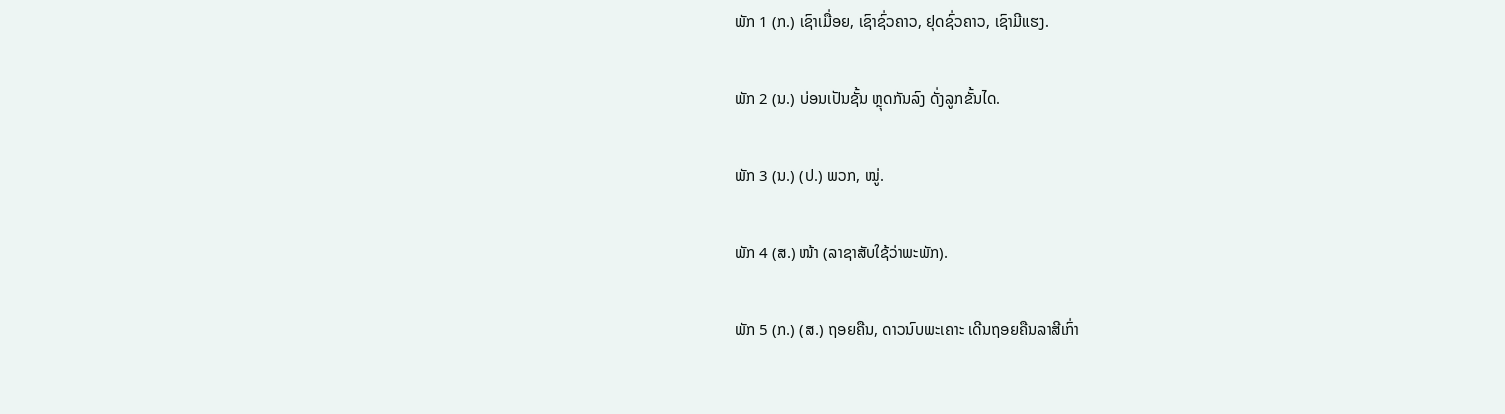ພັກ 1 (ກ.) ເຊົາເມື່ອຍ, ເຊົາຊົ່ວຄາວ, ຢຸດຊົ່ວຄາວ, ເຊົາມີແຮງ.

ພັກ 2 (ນ.) ບ່ອນເປັນຊັ້ນ ຫຼຸດກັນລົງ ດັ່ງລູກຂັ້ນໄດ.

ພັກ 3 (ນ.) (ປ.) ພວກ, ໝູ່.

ພັກ 4 (ສ.) ໜ້າ (ລາຊາສັບໃຊ້ວ່າພະພັກ).

ພັກ 5 (ກ.) (ສ.) ຖອຍຄືນ, ດາວນົບພະເຄາະ ເດີນຖອຍຄືນລາສີເກົ່າ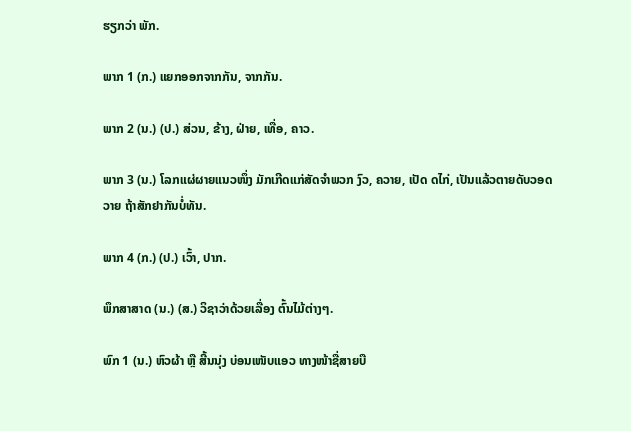ຮຽກວ່າ ພັກ.

ພາກ 1 (ກ.) ແຍກອອກຈາກກັນ, ຈາກກັນ.

ພາກ 2 (ນ.) (ປ.) ສ່ວນ, ຂ້າງ, ຝ່າຍ, ເທື່ອ, ຄາວ.

ພາກ 3 (ນ.) ໂລກແຜ່ຜາຍແນວໜຶ່ງ ມັກເກີດແກ່ສັດຈໍາພວກ ງົວ, ຄວາຍ, ເປັດ ດໄກ່, ເປັນແລ້ວຕາຍດັບວອດວາຍ ຖ້າສັກຢາກັນບໍ່ທັນ.

ພາກ 4 (ກ.) (ປ.) ເວົ້າ, ປາກ.

ພຶກສາສາດ (ນ.) (ສ.) ວິຊາວ່າດ້ວຍເລື່ອງ ຕົ້ນໄມ້ຕ່າງໆ.

ພົກ 1 (ນ.) ຫົວຜ້າ ຫຼື ສີ້ນນຸ່ງ ບ່ອນເໜັບແອວ ທາງໜ້າຊື່ສາຍບື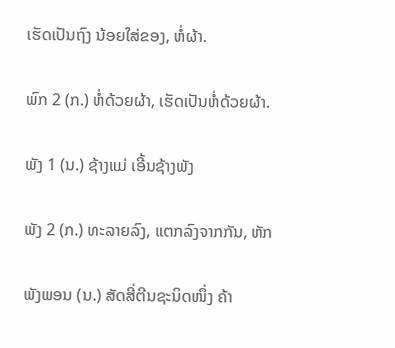ເຮັດເປັນຖົງ ນ້ອຍໃສ່ຂອງ, ຫໍ່ຜ້າ.

ພົກ 2 (ກ.) ຫໍ່ດ້ວຍຜ້າ, ເຮັດເປັນຫໍ່ດ້ວຍຜ້າ.

ພັງ 1 (ນ.) ຊ້າງແມ່ ເອີ້ນຊ້າງພັງ

ພັງ 2 (ກ.) ທະລາຍລົງ, ແຕກລົງຈາກກັນ, ຫັກ

ພັງພອນ (ນ.) ສັດສີ່ຕີນຊະນິດໜຶ່ງ ຄ້າ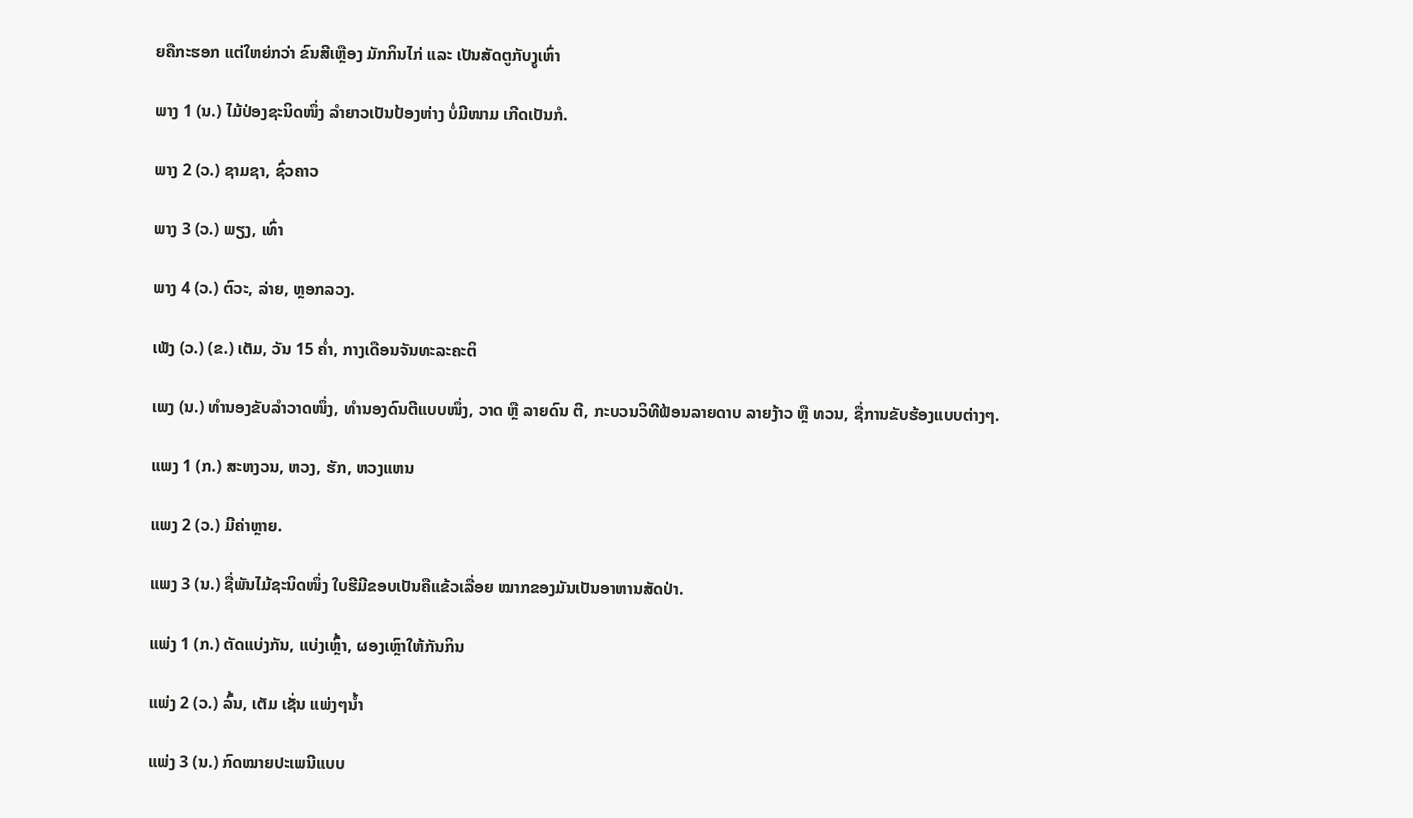ຍຄືກະຮອກ ແຕ່ໃຫຍ່ກວ່າ ຂົນສີເຫຼືອງ ມັກກິນໄກ່ ແລະ ເປັນສັດຕູກັບງູເຫົ່າ

ພາງ 1 (ນ.) ໄມ້ປ່ອງຊະນິດໜຶ່ງ ລໍາຍາວເປັນປ້ອງຫ່າງ ບໍ່ມີໜາມ ເກີດເປັນກໍ.

ພາງ 2 (ວ.) ຊາມຊາ, ຊົ່ວຄາວ

ພາງ 3 (ວ.) ພຽງ, ເທົ່າ

ພາງ 4 (ວ.) ຕົວະ, ລ່າຍ, ຫຼອກລວງ.

ເພັງ (ວ.) (ຂ.) ເຕັມ, ວັນ 15 ຄ່ຳ, ກາງເດືອນຈັນທະລະຄະຕິ

ເພງ (ນ.) ທໍານອງຂັບລໍາວາດໜຶ່ງ, ທໍານອງດົນຕີແບບໜຶ່ງ, ວາດ ຫຼື ລາຍດົນ ຕີ, ກະບວນວິທີຟ້ອນລາຍດາບ ລາຍງ້າວ ຫຼື ທວນ, ຊື່ການຂັບຮ້ອງແບບຕ່າງໆ.

ແພງ 1 (ກ.) ສະຫງວນ, ຫວງ, ຮັກ, ຫວງແຫນ

ແພງ 2 (ວ.) ມີຄ່າຫຼາຍ.

ແພງ 3 (ນ.) ຊື່ພັນໄມ້ຊະນິດໜຶ່ງ ໃບຮີມີຂອບເປັນຄືແຂ້ວເລື່ອຍ ໝາກຂອງມັນເປັນອາຫານສັດປ່າ.

ແພ່ງ 1 (ກ.) ຕັດແບ່ງກັນ, ແບ່ງເຫຼົ້າ, ຜອງເຫຼົາໃຫ້ກັນກິນ

ແພ່ງ 2 (ວ.) ລົ້ນ, ເຕັມ ເຊັ່ນ ແພ່ງໆນໍ້າ

ແພ່ງ 3 (ນ.) ກົດໝາຍປະເພນີແບບ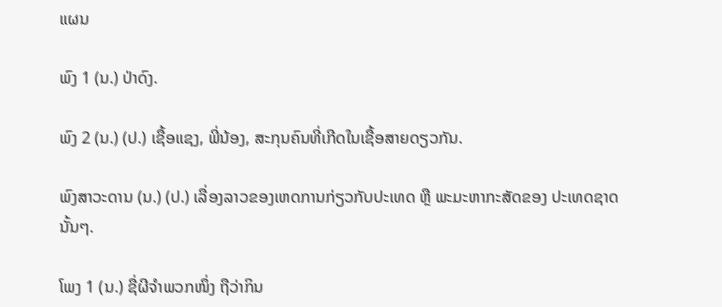ແຜນ

ພົງ 1 (ນ.) ປ່າດົງ.

ພົງ 2 (ນ.) (ປ.) ເຊື້ອແຊງ, ພີ່ນ້ອງ, ສະກຸນຄົນທີ່ເກີດໃນເຊື້ອສາຍດຽວກັນ.

ພົງສາວະດານ (ນ.) (ປ.) ເລື່ອງລາວຂອງເຫດການກ່ຽວກັບປະເທດ ຫຼື ພະມະຫາກະສັດຂອງ ປະເທດຊາດນັ້ນໆ.

ໂພງ 1 (ນ.) ຊື່ຜີຈໍາພວກໜຶ່ງ ຖືວ່າກິນ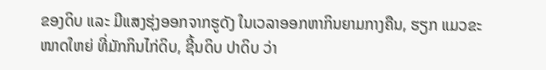ຂອງດິບ ແລະ ມີແສງຮຸ່ງອອກຈາກຮູດັງ ໃນເວລາອອກຫາກິນຍາມກາງຄືນ, ຮຽກ ແມວຂະໜາດໃຫຍ່ ທີ່ມັກກິນໄກ່ດິບ, ຊີ້ນດິບ ປາດິບ ວ່າ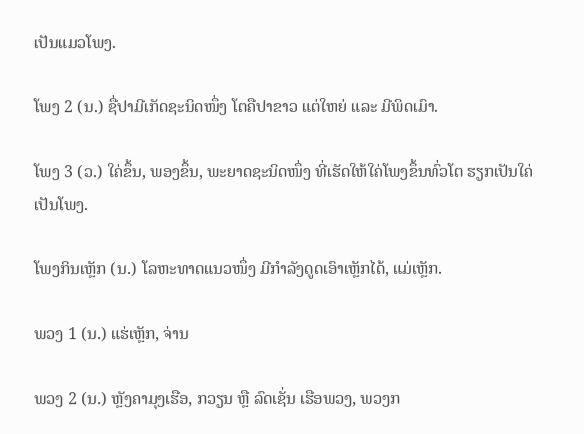ເປັນແມວໂພງ.

ໂພງ 2 (ນ.) ຊື່ປາມີເກັດຊະນິດໜຶ່ງ ໂຕຄືປາຂາວ ແຕ່ໃຫຍ່ ແລະ ມີພິດເມົາ.

ໂພງ 3 (ວ.) ໃຄ່ຂຶ້ນ, ພອງຂຶ້ນ, ພະຍາດຊະນິດໜຶ່ງ ທີ່ເຮັດໃຫ້ໃຄ່ໂພງຂຶ້ນທົ່ວໂຕ ຮຽກເປັນໃຄ່ ເປັນໂພງ.

ໂພງກິນເຫຼັກ (ນ.) ໂລຫະທາດແນວໜຶ່ງ ມີກໍາລັງດູດເອົາເຫຼັກໄດ້, ແມ່ເຫຼັກ.

ພວງ 1 (ນ.) ແຮ່ເຫຼັກ, ຈ່ານ

ພວງ 2 (ນ.) ຫຼັງຄາມຸງເຮືອ, ກວຽນ ຫຼື ລົດເຊັ່ນ ເຮືອພວງ, ພວງກ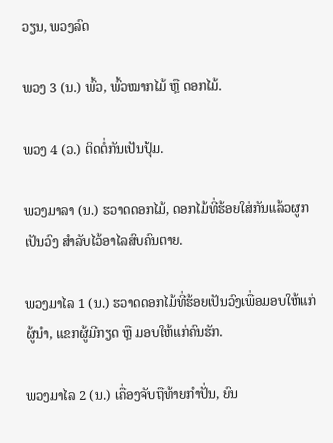ວຽນ, ພວງລົດ

ພວງ 3 (ນ.) ພົ້ວ, ພົ້ວໝາກໄມ້ ຫຼື ດອກໄມ້.

ພວງ 4 (ວ.) ຕິດຕໍ່ກັນເປັນປຸ້ມ.

ພວງມາລາ (ນ.) ຮວາດດອກໄມ້, ດອກໄມ້ທີ່ຮ້ອຍໃສ່ກັນແລ້ວຜູກເປັນວົງ ສໍາລັບໄວ້ອາໄລສົບຄົນຕາຍ.

ພວງມາໄລ 1 (ນ.) ຮວາດດອກໄມ້ທີ່ຮ້ອຍເປັນວົງເພື່ອມອບໃຫ້ແກ່ຜູ້ນໍາ, ແຂກຜູ້ມີກຽດ ຫຼື ມອບໃຫ້ແກ່ຄົນຮັກ.

ພວງມາໄລ 2 (ນ.) ເຄື່ອງຈັບຖືທ້າຍກໍາປັ່ນ, ຍົນ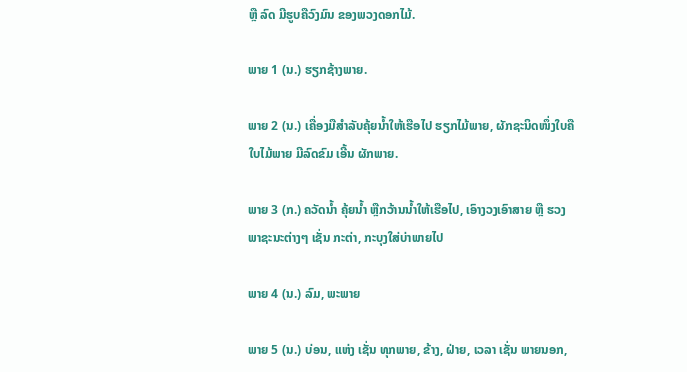ຫຼື ລົດ ມີຮູບຄືວົງມົນ ຂອງພວງດອກໄມ້.

ພາຍ 1 (ນ.) ຮຽກຊ້າງພາຍ.

ພາຍ 2 (ນ.) ເຄື່ອງມືສໍາລັບຄຸ້ຍນໍ້າໃຫ້ເຮືອໄປ ຮຽກໄມ້ພາຍ, ຜັກຊະນິດໜຶ່ງໃບຄືໃບໄມ້ພາຍ ມີລົດຂົມ ເອີ້ນ ຜັກພາຍ.

ພາຍ 3 (ກ.) ຄວັດນໍ້າ ຄຸ້ຍນໍ້າ ຫຼືກວ້ານນໍ້າໃຫ້ເຮືອໄປ, ເອົາງວງເອົາສາຍ ຫຼື ຮວງພາຊະນະຕ່າງໆ ເຊັ່ນ ກະຕ່າ, ກະບຸງໃສ່ບ່າພາຍໄປ

ພາຍ 4 (ນ.) ລົມ, ພະພາຍ

ພາຍ 5 (ນ.) ບ່ອນ, ແຫ່ງ ເຊັ່ນ ທຸກພາຍ, ຂ້າງ, ຝ່າຍ, ເວລາ ເຊັ່ນ ພາຍນອກ,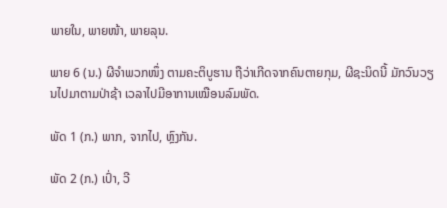ພາຍໃນ, ພາຍໜ້າ, ພາຍລຸນ.

ພາຍ 6 (ນ.) ຜີຈໍາພວກໜຶ່ງ ຕາມຄະຕິບູຮານ ຖືວ່າເກີດຈາກຄົນຕາຍກຸມ, ຜີຊະນິດນີ້ ມັກວົນວຽນໄປມາຕາມປ່າຊ້າ ເວລາໄປມີອາການເໝືອນລົມພັດ.

ພັດ 1 (ກ.) ພາກ, ຈາກໄປ, ຫຼົງກັນ.

ພັດ 2 (ກ.) ເປົ່າ, ວີ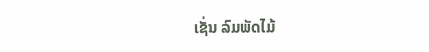ເຊັ່ນ ລົມພັດໄມ້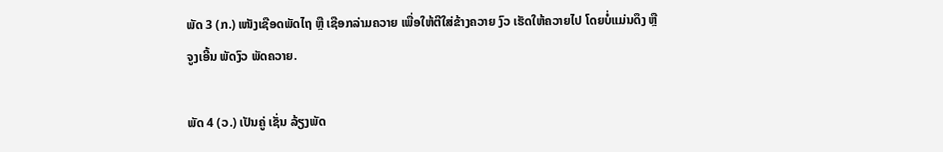ພັດ 3 (ກ.) ເໜັງເຊືອດພັດໄຖ ຫຼື ເຊືອກລ່າມຄວາຍ ເພື່ອໃຫ້ຕີໃສ່ຂ້າງຄວາຍ ງົວ ເຮັດໃຫ້ຄວາຍໄປ ໂດຍບໍ່ແມ່ນດຶງ ຫຼື ຈູງເອີ້ນ ພັດງົວ ພັດຄວາຍ.

ພັດ 4 (ວ.) ເປັນຄູ່ ເຊັ່ນ ລ້ຽງພັດ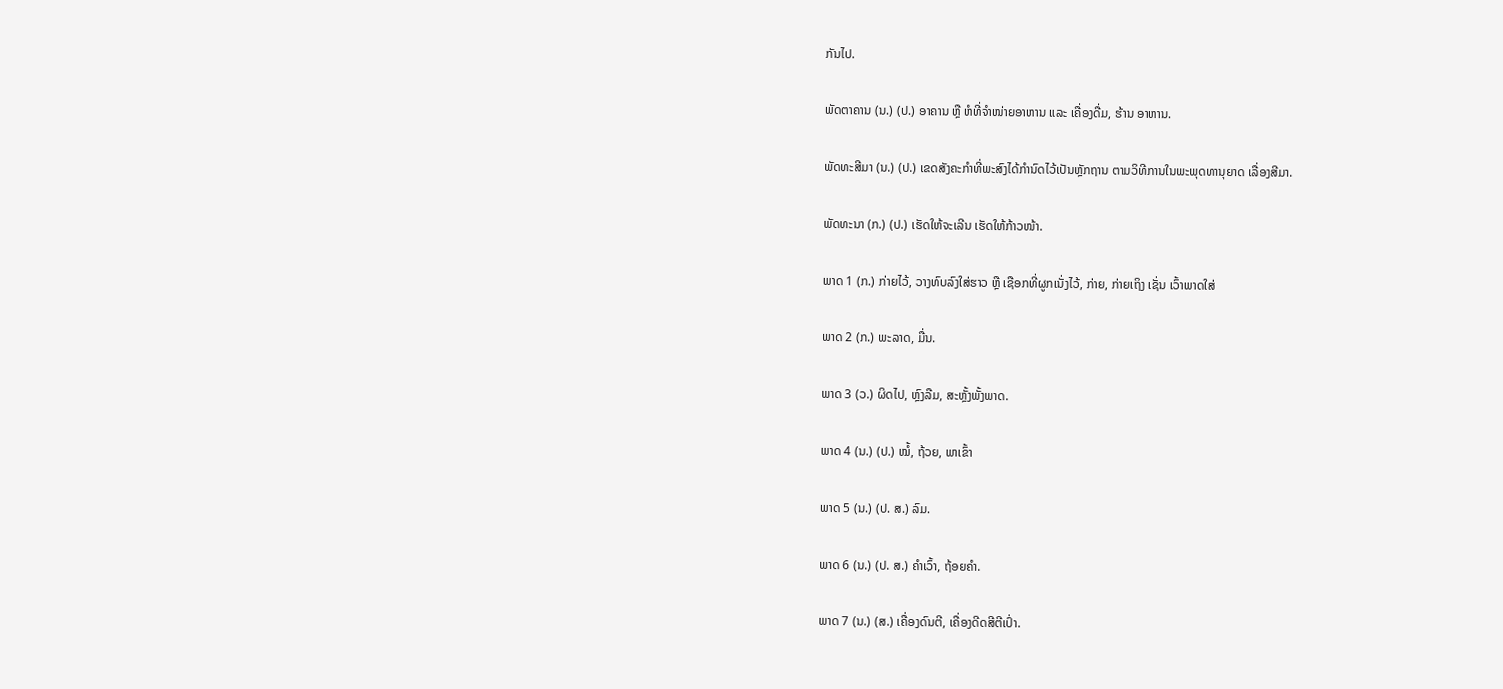ກັນໄປ.

ພັດຕາຄານ (ນ.) (ປ.) ອາຄານ ຫຼື ຫໍທີ່ຈໍາໜ່າຍອາຫານ ແລະ ເຄື່ອງດື່ມ, ຮ້ານ ອາຫານ.

ພັດທະສີມາ (ນ.) (ປ.) ເຂດສັງຄະກໍາທີ່ພະສົງໄດ້ກໍານົດໄວ້ເປັນຫຼັກຖານ ຕາມວິທີການໃນພະພຸດທານຸຍາດ ເລື່ອງສີມາ.

ພັດທະນາ (ກ.) (ປ.) ເຮັດໃຫ້ຈະເລີນ ເຮັດໃຫ້ກ້າວໜ້າ.

ພາດ 1 (ກ.) ກ່າຍໄວ້, ວາງທົບລົງໃສ່ຮາວ ຫຼື ເຊືອກທີ່ຜູກເນັ່ງໄວ້, ກ່າຍ, ກ່າຍເຖິງ ເຊັ່ນ ເວົ້າພາດໃສ່

ພາດ 2 (ກ.) ພະລາດ, ມື່ນ.

ພາດ 3 (ວ.) ຜິດໄປ, ຫຼົງລືມ, ສະຫຼັ້ງພັ້ງພາດ.

ພາດ 4 (ນ.) (ປ.) ໝໍ້, ຖ້ວຍ, ພາເຂົ້າ

ພາດ 5 (ນ.) (ປ. ສ.) ລົມ.

ພາດ 6 (ນ.) (ປ. ສ.) ຄຳເວົ້າ, ຖ້ອຍຄຳ.

ພາດ 7 (ນ.) (ສ.) ເຄື່ອງດົນຕີ, ເຄື່ອງດີດສີຕີເປົ່າ.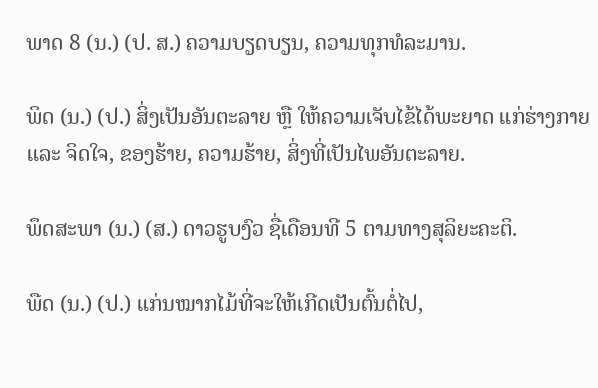ພາດ 8 (ນ.) (ປ. ສ.) ຄວາມບຽດບຽນ, ຄວາມທຸກທໍລະມານ.

ພິດ (ນ.) (ປ.) ສິ່ງເປັນອັນຕະລາຍ ຫຼື ໃຫ້ຄວາມເຈັບໄຂ້ໄດ້ພະຍາດ ແກ່ຮ່າງກາຍ ແລະ ຈິດໃຈ, ຂອງຮ້າຍ, ຄວາມຮ້າຍ, ສິ່ງທີ່ເປັນໄພອັນຕະລາຍ.

ພຶດສະພາ (ນ.) (ສ.) ດາວຮູບງົວ ຊື່ເດືອນທີ 5 ຕາມທາງສຸລິຍະຄະຕິ.

ພືດ (ນ.) (ປ.) ແກ່ນໝາກໄມ້ທີ່ຈະໃຫ້ເກີດເປັນຕົ້ນຕໍ່ໄປ,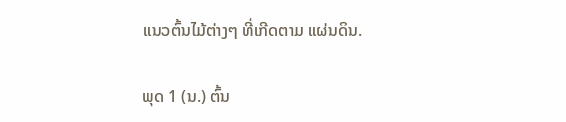ແນວຕົ້ນໄມ້ຕ່າງໆ ທີ່ເກີດຕາມ ແຜ່ນດິນ.

ພຸດ 1 (ນ.) ຕົ້ນ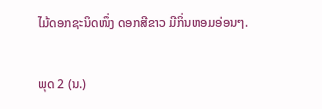ໄມ້ດອກຊະນິດໜຶ່ງ ດອກສີຂາວ ມີກິ່ນຫອມອ່ອນໆ.

ພຸດ 2 (ນ.)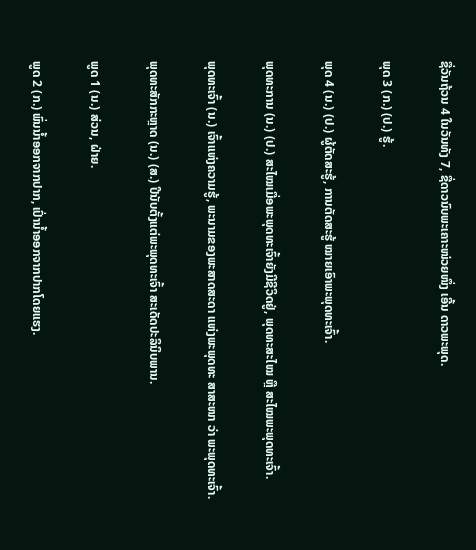ຊື່ວັນຖ້ວນ 4 ໃນວັນທັງ 7, ຊື່ດາວນົບພະເຄາະໜ່ວຍໜຶ່ງ ເອີ້ນ ດາວພະພຸດ.

ພຸດ 3 (ກ.) (ປ.) ຮູ້.

ພຸດ 4 (ນ.) (ປ.) ຜູ້ຕັດສະຮູ້, ການຕັດສະຮູ້ ໝາຍເອົາພະພຸດທະເຈົ້າ.

ພຸດທະການ (ນ.) (ປ.) ສະໄໝເມື່ອພະພຸດທະເຈົ້າຍັງມີຊີວິດຢູ່, ພຸດທະສະໄໝ ຫຼື ສະໄໝພະພຸດທະເຈົ້າ.

ພຸດທະເຈົ້າ (ນ.) ເຈົ້າແຫ່ງຄວາມຮູ້, ພະນາມຂອງພະສາດສະດາ ແຫ່ງພະພຸດທະ ສາສະໜາ ວ່າ ພະພຸດທະເຈົ້າ.

ພຸດທະສັກກະຫຼາດ (ນ.) (ສ.) ປີນັບຕັ້ງແຕ່ພະພຸດທະເຈົ້າ ສະເດັດປະລິນິບພານ.

ພູດ 1 (ນ.) ສ່ວນ, ຝ່າຍ.

ພູດ 2 (ກ.) ພົ່ນນໍ້າອອກຈາກປາກ, ເປົ່ານໍ້າອອກຈາກປາກໂດຍແຮງ.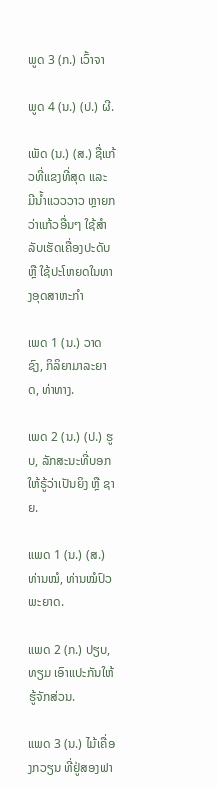ພູດ 3 (ກ.) ເວົ້າຈາ

ພູດ 4 (ນ.) (ປ.) ຜີ.

ເພັດ (ນ.) (ສ.) ຊື່ແກ້ວທີ່ແຂງທີ່ສຸດ ແລະ ມີນໍ້າແວວວາວ ຫຼາຍກວ່າແກ້ວອື່ນໆ ໃຊ້ສໍາລັບເຮັດເຄື່ອງປະດັບ ຫຼື ໃຊ້ປະໂຫຍດໃນທາງອຸດສາຫະກໍາ

ເພດ 1 (ນ.) ວາດຊົງ, ກິລິຍາມາລະຍາດ, ທ່າທາງ.

ເພດ 2 (ນ.) (ປ.) ຮູບ, ລັກສະນະທີ່ບອກໃຫ້ຣູ້ວ່າເປັນຍິງ ຫຼື ຊາຍ.

ແພດ 1 (ນ.) (ສ.) ທ່ານໝໍ, ທ່ານໝໍປົວພະຍາດ.

ແພດ 2 (ກ.) ປຽບ, ທຽມ ເອົາແປະກັນໃຫ້ຮູ້ຈັກສ່ວນ.

ແພດ 3 (ນ.) ໄມ້ເຄື່ອງກວຽນ ທີ່ຢູ່ສອງຟາ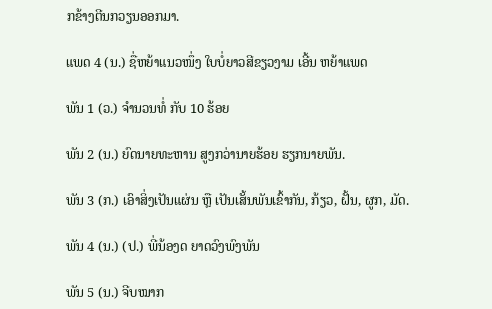ກຂ້າງຕີນກວຽນອອກມາ.

ແພດ 4 (ນ.) ຊື່ຫຍ້າແນວໜຶ່ງ ໃບບໍ່ຍາວສີຂຽວງາມ ເອີ້ນ ຫຍ້າແພດ

ພັນ 1 (ວ.) ຈໍານວນທໍ່ ກັບ 10 ຮ້ອຍ

ພັນ 2 (ນ.) ຍົດນາຍທະຫານ ສູງກວ່ານາຍຮ້ອຍ ຮຽກນາຍພັນ.

ພັນ 3 (ກ.) ເອົາສິ່ງເປັນແຜ່ນ ຫຼື ເປັນເສັ້ນພັນເຂົ້າກັນ, ກ້ຽວ, ຝັ້ນ, ຜູກ, ມັດ.

ພັນ 4 (ນ.) (ປ.) ພີ່ນ້ອງດ ຍາດວົງພົງພັນ

ພັນ 5 (ນ.) ຈີບໝາກ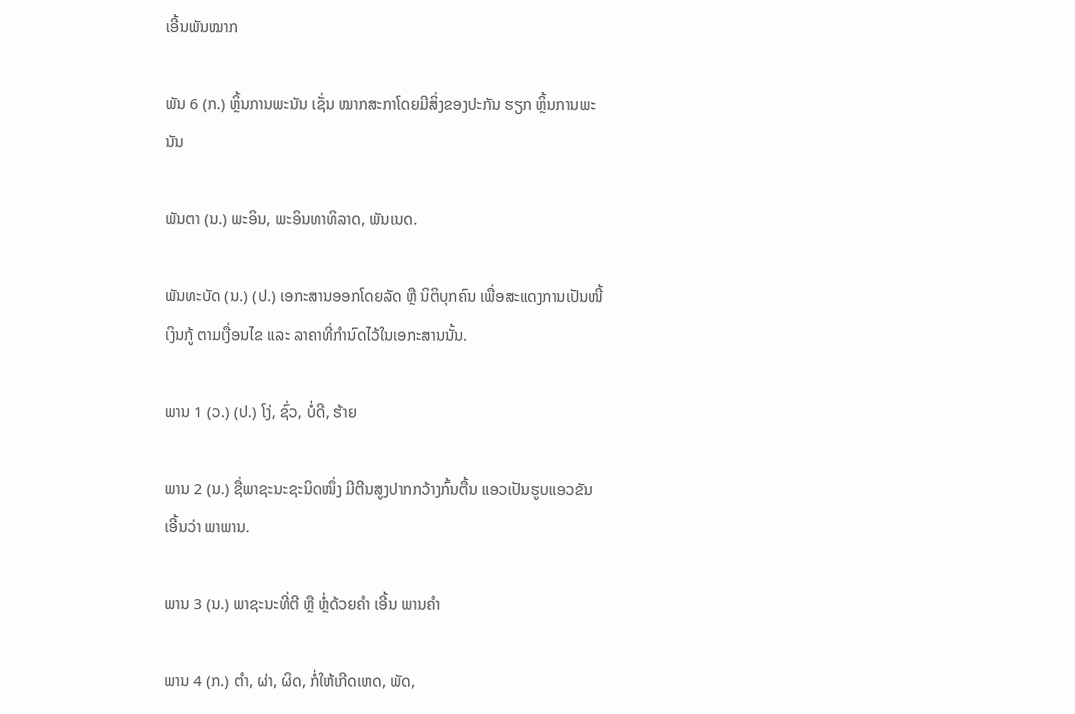ເອີ້ນພັນໝາກ

ພັນ 6 (ກ.) ຫຼິ້ນການພະນັນ ເຊັ່ນ ໝາກສະກາໂດຍມີສິ່ງຂອງປະກັນ ຮຽກ ຫຼິ້ນການພະນັນ

ພັນຕາ (ນ.) ພະອິນ, ພະອິນທາທິລາດ, ພັນເນດ.

ພັນທະບັດ (ນ.) (ປ.) ເອກະສານອອກໂດຍລັດ ຫຼື ນິຕິບຸກຄົນ ເພື່ອສະແດງການເປັນໜີ້ເງິນກູ້ ຕາມເງື່ອນໄຂ ແລະ ລາຄາທີ່ກໍານົດໄວ້ໃນເອກະສານນັ້ນ.

ພານ 1 (ວ.) (ປ.) ໂງ່, ຊົ່ວ, ບໍ່ດີ, ຮ້າຍ

ພານ 2 (ນ.) ຊື່ພາຊະນະຊະນິດໜຶ່ງ ມີຕີນສູງປາກກວ້າງກົ້ນຕື້ນ ແອວເປັນຮູບແອວຂັນ ເອີ້ນວ່າ ພາພານ.

ພານ 3 (ນ.) ພາຊະນະທີ່ຕີ ຫຼື ຫຼໍ່ດ້ວຍຄຳ ເອີ້ນ ພານຄຳ

ພານ 4 (ກ.) ຕໍາ, ຜ່າ, ຜິດ, ກໍ່ໃຫ້ເກີດເຫດ, ພັດ,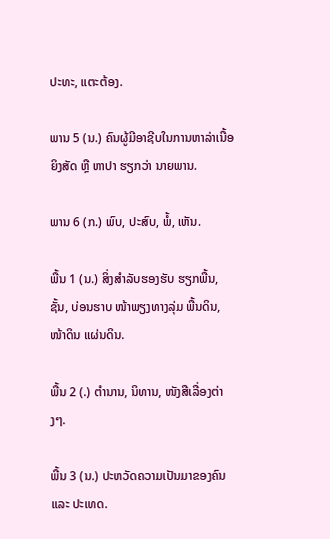ປະທະ, ແຕະຕ້ອງ.

ພານ 5 (ນ.) ຄົນຜູ້ມີອາຊີບໃນການຫາລ່າເນື້ອຍິງສັດ ຫຼື ຫາປາ ຮຽກວ່າ ນາຍພານ.

ພານ 6 (ກ.) ພົບ, ປະສົບ, ພໍ້, ເຫັນ.

ພື້ນ 1 (ນ.) ສິ່ງສໍາລັບຮອງຮັບ ຮຽກພື້ນ, ຊັ້ນ, ບ່ອນຮາບ ໜ້າພຽງທາງລຸ່ມ ພື້ນດິນ, ໜ້າດິນ ແຜ່ນດິນ.

ພື້ນ 2 (.) ຕໍານານ, ນິທານ, ໜັງສືເລື່ອງຕ່າງໆ.

ພື້ນ 3 (ນ.) ປະຫວັດຄວາມເປັນມາຂອງຄົນ ແລະ ປະເທດ.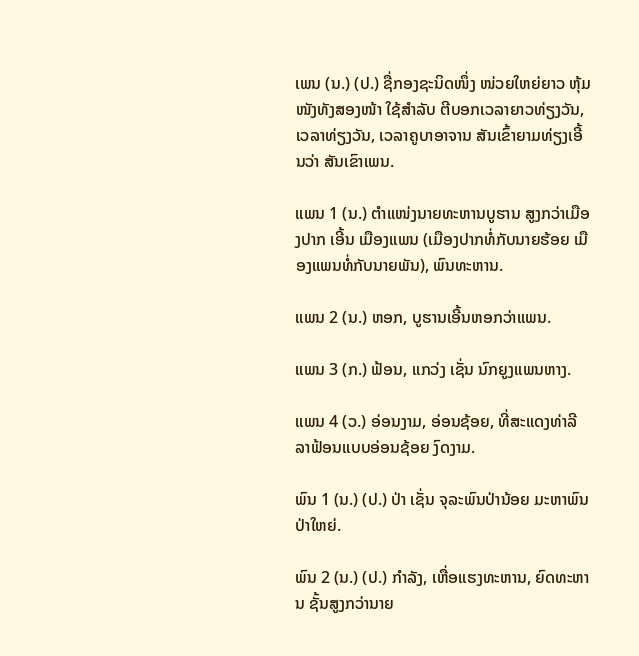ເພນ (ນ.) (ປ.) ຊື່ກອງຊະນິດໜຶ່ງ ໜ່ວຍໃຫຍ່ຍາວ ຫຸ້ມໜັງທັງສອງໜ້າ ໃຊ້ສໍາລັບ ຕີບອກເວລາຍາວທ່ຽງວັນ, ເວລາທ່ຽງວັນ, ເວລາຄູບາອາຈານ ສັນເຂົ້າຍາມທ່ຽງເອີ້ນວ່າ ສັນເຂົາເພນ.

ແພນ 1 (ນ.) ຕໍາແໜ່ງນາຍທະຫານບູຮານ ສູງກວ່າເມືອງປາກ ເອີ້ນ ເມືອງແພນ (ເມືອງປາກທໍ່ກັບນາຍຮ້ອຍ ເມືອງແພນທໍ່ກັບນາຍພັນ), ພົນທະຫານ.

ແພນ 2 (ນ.) ຫອກ, ບູຮານເອີ້ນຫອກວ່າແພນ.

ແພນ 3 (ກ.) ຟ້ອນ, ແກວ່ງ ເຊັ່ນ ນົກຍູງແພນຫາງ.

ແພນ 4 (ວ.) ອ່ອນງາມ, ອ່ອນຊ້ອຍ, ທີ່ສະແດງທ່າລີລາຟ້ອນແບບອ່ອນຊ້ອຍ ງົດງາມ.

ພົນ 1 (ນ.) (ປ.) ປ່າ ເຊັ່ນ ຈຸລະພົນປ່ານ້ອຍ ມະຫາພົນປ່າໃຫຍ່.

ພົນ 2 (ນ.) (ປ.) ກໍາລັງ, ເຫື່ອແຮງທະຫານ, ຍົດທະຫານ ຊັ້ນສູງກວ່ານາຍ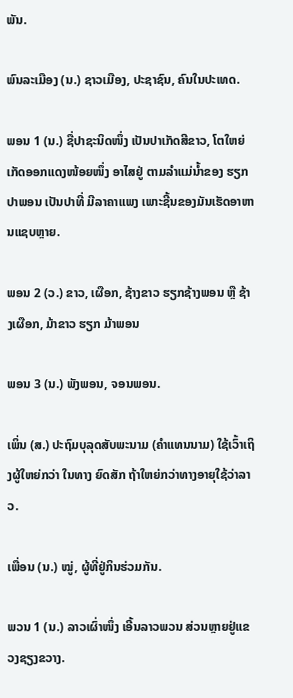ພັນ.

ພົນລະເມືອງ (ນ.) ຊາວເມືອງ, ປະຊາຊົນ, ຄົນໃນປະເທດ.

ພອນ 1 (ນ.) ຊື່ປາຊະນິດໜຶ່ງ ເປັນປາເກັດສີຂາວ, ໂຕໃຫຍ່ ເກັດອອກແດງໜ້ອຍໜຶ່ງ ອາໄສຢູ່ ຕາມລໍາແມ່ນໍ້າຂອງ ຮຽກປາພອນ ເປັນປາທີ່ ມີລາຄາແພງ ເພາະຊີ້ນຂອງມັນເຮັດອາຫານແຊບຫຼາຍ.

ພອນ 2 (ວ.) ຂາວ, ເຜືອກ, ຊ້າງຂາວ ຮຽກຊ້າງພອນ ຫຼື ຊ້າງເຜືອກ, ມ້າຂາວ ຮຽກ ມ້າພອນ

ພອນ 3 (ນ.) ພັງພອນ, ຈອນພອນ.

ເພິ່ນ (ສ.) ປະຖົມບຸລຸດສັບພະນາມ (ຄຳແທນນາມ) ໃຊ້ເວົ້າເຖິງຜູ້ໃຫຍ່ກວ່າ ໃນທາງ ຍົດສັກ ຖ້າໃຫຍ່ກວ່າທາງອາຍຸໃຊ້ວ່າລາວ.

ເພື່ອນ (ນ.) ໝູ່, ຜູ້ທີ່ຢູ່ກິນຮ່ວມກັນ.

ພວນ 1 (ນ.) ລາວເຜົ່າໜຶ່ງ ເອີ້ນລາວພວນ ສ່ວນຫຼາຍຢູ່ແຂວງຊຽງຂວາງ.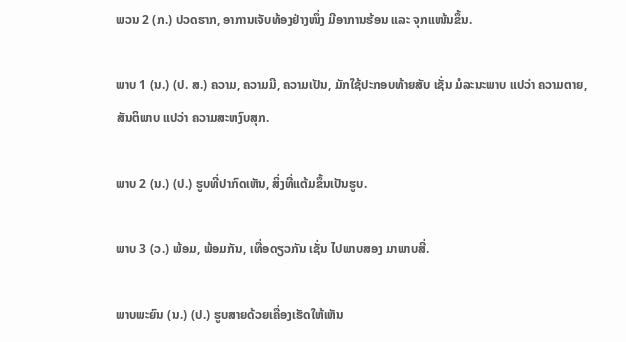ພວນ 2 (ກ.) ປວດຮາກ, ອາການເຈັບທ້ອງຢ່າງໜຶ່ງ ມີອາການຮ້ອນ ແລະ ຈຸກແໜ້ນຂຶ້ນ.

ພາບ 1 (ນ.) (ປ. ສ.) ຄວາມ, ຄວາມມີ, ຄວາມເປັນ, ມັກໃຊ້ປະກອບທ້າຍສັບ ເຊັ່ນ ມໍລະນະພາບ ແປວ່າ ຄວາມຕາຍ, ສັນຕິພາບ ແປວ່າ ຄວາມສະຫງົບສຸກ.

ພາບ 2 (ນ.) (ປ.) ຮູບທີ່ປາກົດເຫັນ, ສິ່ງທີ່ແຕ້ມຂຶ້ນເປັນຮູບ.

ພາບ 3 (ວ.) ພ້ອມ, ພ້ອມກັນ, ເທື່ອດຽວກັນ ເຊັ່ນ ໄປພາບສອງ ມາພາບສີ່.

ພາບພະຍົນ (ນ.) (ປ.) ຮູບສາຍດ້ວຍເຄື່ອງເຮັດໃຫ້ເຫັນ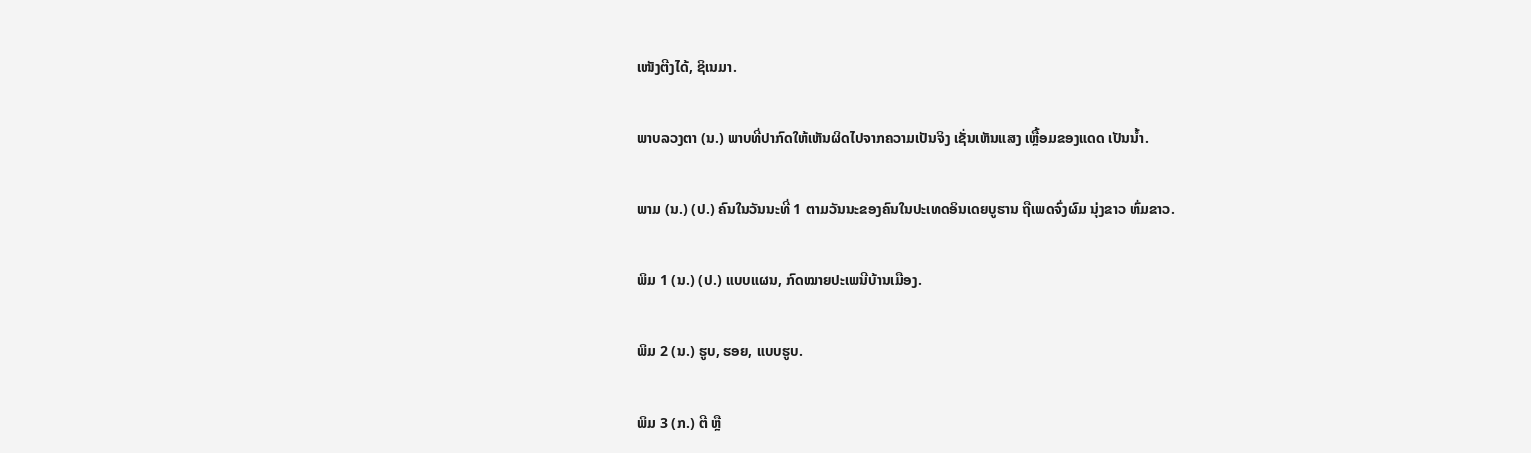ເໜັງຕີງໄດ້, ຊິເນມາ.

ພາບລວງຕາ (ນ.) ພາບທີ່ປາກົດໃຫ້ເຫັນຜິດໄປຈາກຄວາມເປັນຈິງ ເຊັ່ນເຫັນແສງ ເຫຼື້ອມຂອງແດດ ເປັນນໍ້າ.

ພາມ (ນ.) (ປ.) ຄົນໃນວັນນະທີ່ 1 ຕາມວັນນະຂອງຄົນໃນປະເທດອິນເດຍບູຮານ ຖືເພດຈົ່ງຜົມ ນຸ່ງຂາວ ຫົ່ມຂາວ.

ພິມ 1 (ນ.) (ປ.) ແບບແຜນ, ກົດໝາຍປະເພນີບ້ານເມືອງ.

ພິມ 2 (ນ.) ຮູບ, ຮອຍ, ແບບຮູບ.

ພິມ 3 (ກ.) ຕີ ຫຼື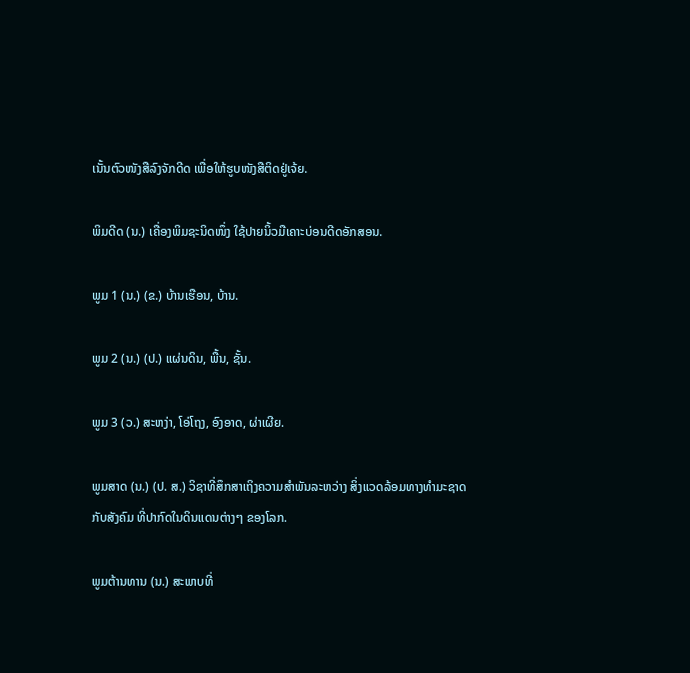ເນັ້ນຕົວໜັງສືລົງຈັກດີດ ເພື່ອໃຫ້ຮູບໜັງສືຕິດຢູ່ເຈ້ຍ.

ພິມດີດ (ນ.) ເຄື່ອງພິມຊະນິດໜຶ່ງ ໃຊ້ປາຍນິ້ວມືເຄາະບ່ອນດີດອັກສອນ.

ພູມ 1 (ນ.) (ຂ.) ບ້ານເຮືອນ, ບ້ານ.

ພູມ 2 (ນ.) (ປ.) ແຜ່ນດິນ, ພື້ນ, ຊັ້ນ.

ພູມ 3 (ວ.) ສະຫງ່າ, ໂອ່ໂຖງ, ອົງອາດ, ຜ່າເຜີຍ.

ພູມສາດ (ນ.) (ປ. ສ.) ວິຊາທີ່ສຶກສາເຖິງຄວາມສໍາພັນລະຫວ່າງ ສິ່ງແວດລ້ອມທາງທໍາມະຊາດ ກັບສັງຄົມ ທີ່ປາກົດໃນດິນແດນຕ່າງໆ ຂອງໂລກ.

ພູມຕ້ານທານ (ນ.) ສະພາບທີ່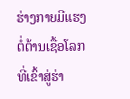ຮ່າງກາຍມີແຮງຕໍ່ຕ້ານເຊື້ອໂລກທີ່ເຂົ້າສູ່ຮ່າ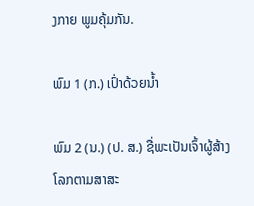ງກາຍ ພູມຄຸ້ມກັນ.

ພົມ 1 (ກ.) ເປົ່າດ້ວຍນໍ້າ

ພົມ 2 (ນ.) (ປ. ສ.) ຊື່ພະເປັນເຈົ້າຜູ້ສ້າງໂລກຕາມສາສະ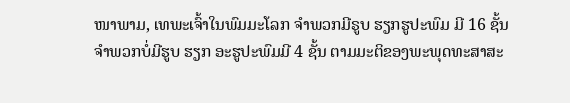ໜາພາມ, ເທພະເຈົ້າໃນພົມມະໂລກ ຈໍາພວກມີຣູບ ຮຽກຮູປະພົມ ມີ 16 ຊັ້ນ ຈໍາພວກບໍ່ມີຮູບ ຮຽກ ອະຮູປະພົມມີ 4 ຊັ້ນ ຕາມມະຕິຂອງພະພຸດທະສາສະ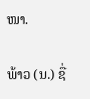ໜາ.

ພ້າວ (ນ.) ຊື່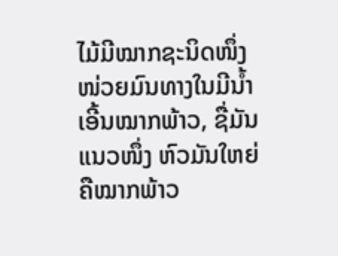ໄມ້ມີໝາກຊະນິດໜຶ່ງ ໜ່ວຍມົນທາງໃນມີນໍ້າ ເອີ້ນໝາກພ້າວ, ຊື່ມັນແນວໜຶ່ງ ຫົວມັນໃຫຍ່ ຄືໝາກພ້າວ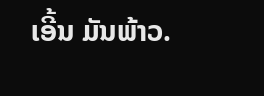ເອີ້ນ ມັນພ້າວ.